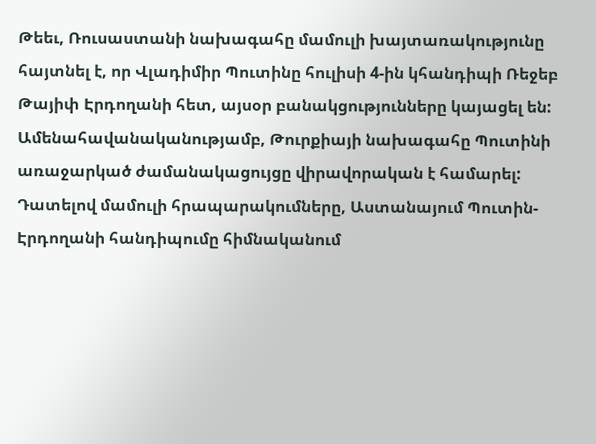Թեեւ, Ռուսաստանի նախագահը մամուլի խայտառակությունը հայտնել է, որ Վլադիմիր Պուտինը հուլիսի 4-ին կհանդիպի Ռեջեբ Թայիփ Էրդողանի հետ, այսօր բանակցությունները կայացել են:
Ամենահավանականությամբ, Թուրքիայի նախագահը Պուտինի առաջարկած ժամանակացույցը վիրավորական է համարել: Դատելով մամուլի հրապարակումները, Աստանայում Պուտին-Էրդողանի հանդիպումը հիմնականում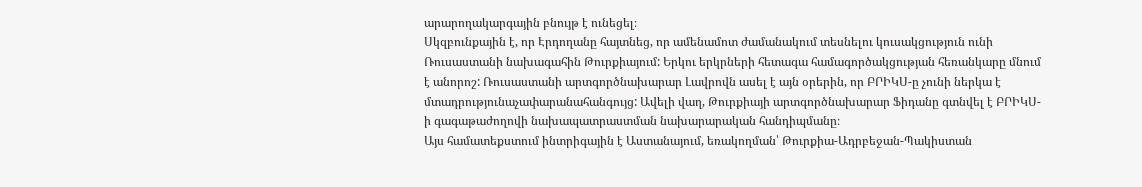արարողակարգային բնույթ է ունեցել։
Սկզբունքային է, որ Էրդողանը հայտնեց, որ ամենամոտ ժամանակում տեսնելու կուսակցություն ունի Ռուսաստանի նախագահին Թուրքիայում: Երկու երկրների հետագա համագործակցության հեռանկարը մնում է անորոշ: Ռուսաստանի արտգործնախարար Լավրովն ասել է այն օրերին, որ ԲՐԻԿՍ-ը չունի ներկա է մտադրությունաչափարանահանգույց: Ավելի վաղ, Թուրքիայի արտգործնախարար Ֆիդանը գտնվել է ԲՐԻԿՍ-ի գագաթաժողովի նախապատրաստման նախարարական հանդիպմանը։
Այս համատեքստում ինտրիգային է Աստանայում, եռակողման՝ Թուրքիա-Ադրբեջան-Պակիստան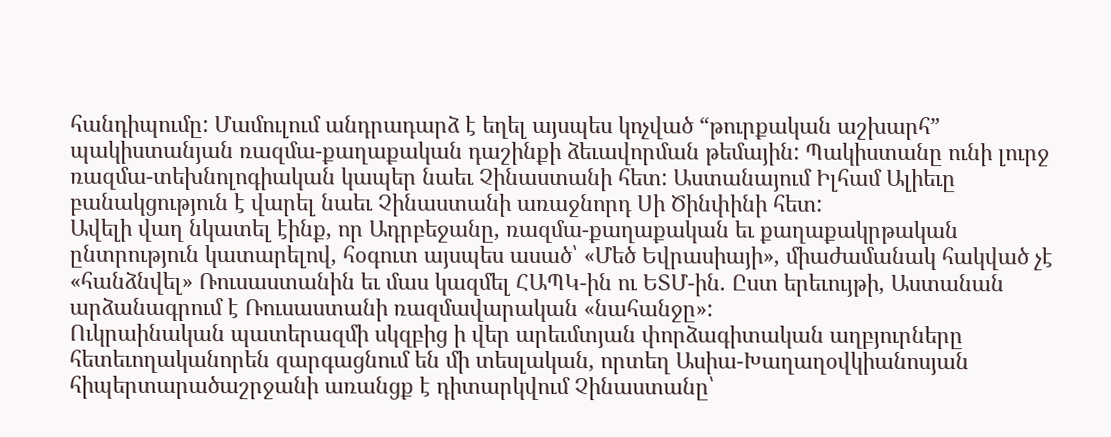հանդիպումը: Մամուլում անդրադարձ է եղել այսպես կոչված “թուրքական աշխարհ” պակիստանյան ռազմա-քաղաքական դաշինքի ձեւավորման թեմային: Պակիստանը ունի լուրջ ռազմա-տեխնոլոգիական կապեր նաեւ Չինաստանի հետ: Աստանայում Իլհամ Ալիեւը բանակցություն է վարել նաեւ Չինաստանի առաջնորդ Սի Ծինփինի հետ:
Ավելի վաղ նկատել էինք, որ Ադրբեջանը, ռազմա-քաղաքական եւ քաղաքակրթական ընտրություն կատարելով, հօգուտ այսպես ասած՝ «Մեծ Եվրասիայի», միաժամանակ հակված չէ «հանձնվել» Ռուսաստանին եւ մաս կազմել ՀԱՊԿ-ին ու ԵՏՄ-ին. Ըստ երեւույթի, Աստանան արձանագրում է Ռուսաստանի ռազմավարական «նահանջը»:
Ուկրաինական պատերազմի սկզբից ի վեր արեւմտյան փորձագիտական աղբյուրները հետեւողականորեն զարգացնում են մի տեսլական, որտեղ Ասիա-Խաղաղօվկիանոսյան հիպերտարածաշրջանի առանցք է դիտարկվում Չինաստանը՝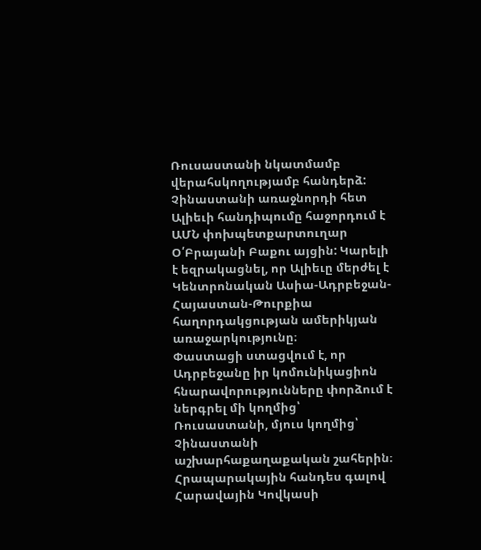Ռուսաստանի նկատմամբ վերահսկողությամբ հանդերձ: Չինաստանի առաջնորդի հետ Ալիեւի հանդիպումը հաջորդում է ԱՄՆ փոխպետքարտուղար Օ՛Բրայանի Բաքու այցին: Կարելի է եզրակացնել, որ Ալիեւը մերժել է Կենտրոնական Ասիա-Ադրբեջան-Հայաստան-Թուրքիա հաղորդակցության ամերիկյան առաջարկությունը։
Փաստացի ստացվում է, որ Ադրբեջանը իր կոմունիկացիոն հնարավորությունները փորձում է ներգրել մի կողմից՝ Ռուսաստանի, մյուս կողմից՝ Չինաստանի աշխարհաքաղաքական շահերին։ Հրապարակային հանդես գալով Հարավային Կովկասի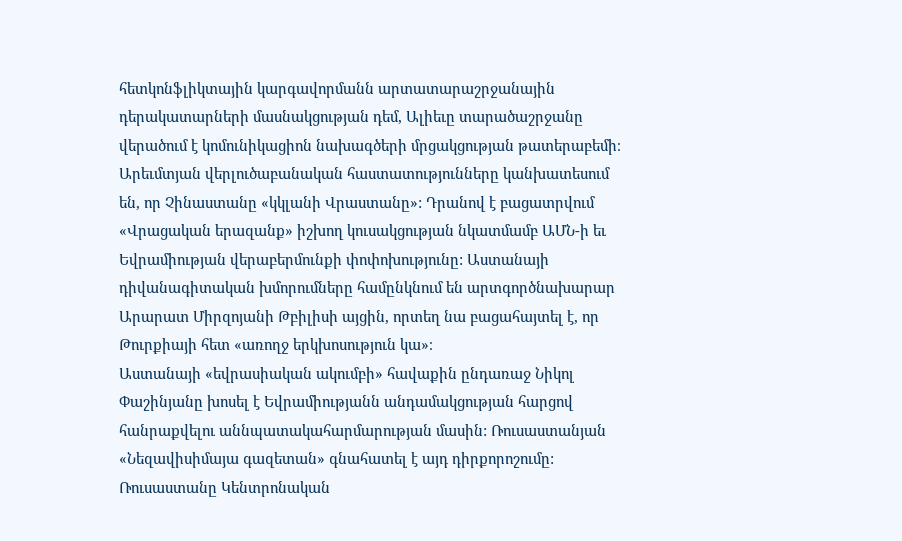հետկոնֆլիկտային կարգավորմանն արտատարաշրջանային դերակատարների մասնակցության դեմ, Ալիեւը տարածաշրջանը վերածում է կոմունիկացիոն նախագծերի մրցակցության թատերաբեմի։
Արեւմտյան վերլուծաբանական հաստատությունները կանխատեսում են, որ Չինաստանը «կկլանի Վրաստանը»: Դրանով է բացատրվում «Վրացական երազանք» իշխող կուսակցության նկատմամբ ԱՄՆ-ի եւ Եվրամիության վերաբերմունքի փոփոխությունը: Աստանայի դիվանագիտական խմորումները համընկնում են արտգործնախարար Արարատ Միրզոյանի Թբիլիսի այցին, որտեղ նա բացահայտել է, որ Թուրքիայի հետ «առողջ երկխոսություն կա»։
Աստանայի «եվրասիական ակումբի» հավաքին ընդառաջ Նիկոլ Փաշինյանը խոսել է Եվրամիությանն անդամակցության հարցով հանրաքվելու աննպատակահարմարության մասին: Ռուսաստանյան «Նեզավիսիմայա գազետան» գնահատել է այդ դիրքորոշումը:
Ռուսաստանը Կենտրոնական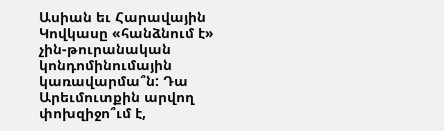Ասիան եւ Հարավային Կովկասը «հանձնում է» չին-թուրանական կոնդոմինումային կառավարմա՞ն: Դա Արեւմուտքին արվող փոխզիջո՞ւմ է,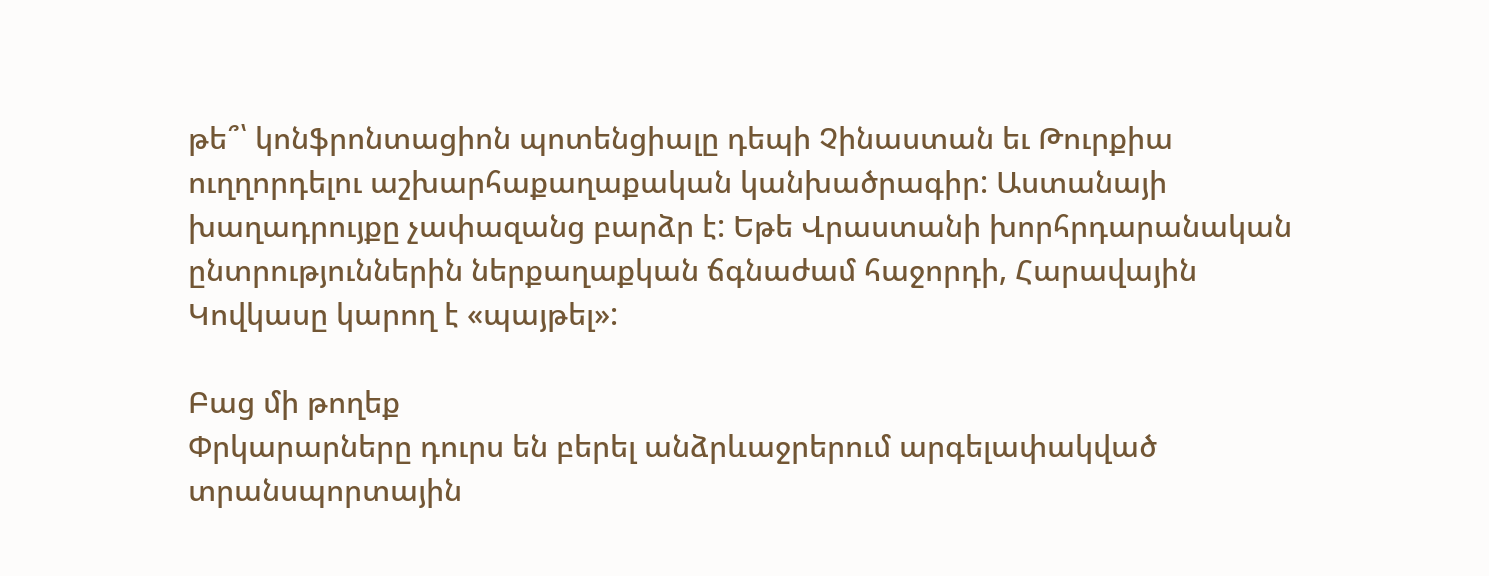թե՞՝ կոնֆրոնտացիոն պոտենցիալը դեպի Չինաստան եւ Թուրքիա ուղղորդելու աշխարհաքաղաքական կանխածրագիր: Աստանայի խաղադրույքը չափազանց բարձր է: Եթե Վրաստանի խորհրդարանական ընտրություններին ներքաղաքկան ճգնաժամ հաջորդի, Հարավային Կովկասը կարող է «պայթել»:

Բաց մի թողեք
Փրկարարները դուրս են բերել անձրևաջրերում արգելափակված տրանսպորտային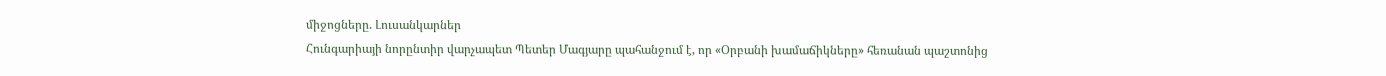միջոցները. Լուսանկարներ
Հունգարիայի նորընտիր վարչապետ Պետեր Մագյարը պահանջում է, որ «Օրբանի խամաճիկները» հեռանան պաշտոնից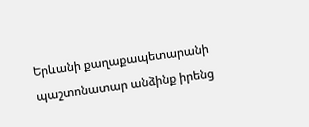Երևանի քաղաքապետարանի պաշտոնատար անձինք իրենց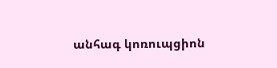անհագ կոռուպցիոն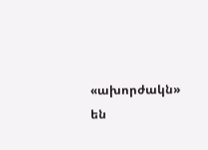«ախորժակն» են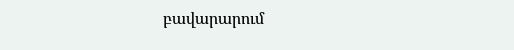բավարարում